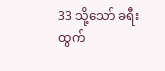33 သို့သော် ခရီးထွက်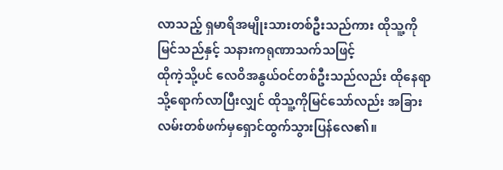လာသည့် ရှမာရိအမျိုးသားတစ်ဦးသည်ကား ထိုသူ့ကိုမြင်သည်နှင့် သနားကရုဏာသက်သဖြင့်
ထိုကဲ့သို့ပင် လေဝိအနွယ်ဝင်တစ်ဦးသည်လည်း ထိုနေရာသို့ရောက်လာပြီးလျှင် ထိုသူ့ကိုမြင်သော်လည်း အခြားလမ်းတစ်ဖက်မှရှောင်ထွက်သွားပြန်လေ၏။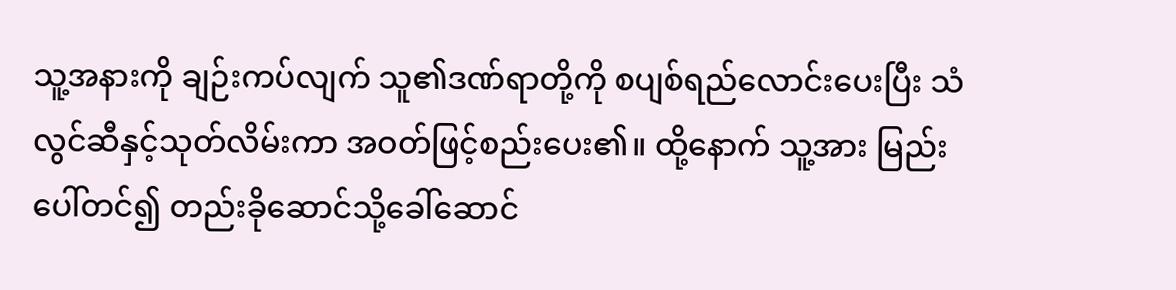သူ့အနားကို ချဉ်းကပ်လျက် သူ၏ဒဏ်ရာတို့ကို စပျစ်ရည်လောင်းပေးပြီး သံလွင်ဆီနှင့်သုတ်လိမ်းကာ အဝတ်ဖြင့်စည်းပေး၏။ ထို့နောက် သူ့အား မြည်းပေါ်တင်၍ တည်းခိုဆောင်သို့ခေါ်ဆောင်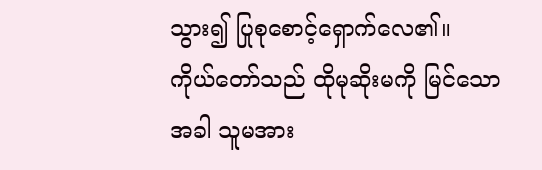သွား၍ ပြုစုစောင့်ရှောက်လေ၏။
ကိုယ်တော်သည် ထိုမုဆိုးမကို မြင်သောအခါ သူမအား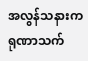အလွန်သနားကရုဏာသက်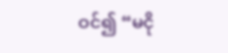ဝင်၍ “မငို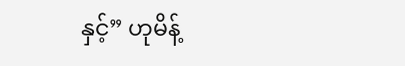နှင့်” ဟုမိန့်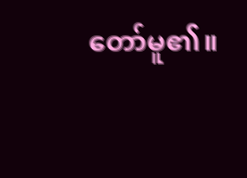တော်မူ၏။